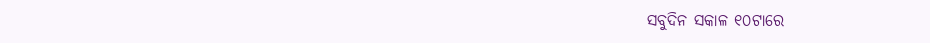ସବୁଦିନ ସକାଳ ୧୦ଟାରେ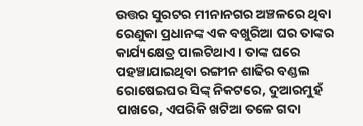ଉତ୍ତର ସୁରଟର ମୀନାନଗର ଅଞ୍ଚଳରେ ଥିବା ରେଣୁକା ପ୍ରଧାନଙ୍କ ଏକ ବଖୁରିଆ ଘର ତାଙ୍କର କାର୍ଯ୍ୟକ୍ଷେତ୍ର ପାଲଟିଥାଏ । ତାଙ୍କ ଘରେ ପହଞ୍ଚାଯାଇଥିବା ରଙ୍ଗୀନ ଶାଢିର ବଣ୍ଡଲ ରୋଷେଇଘର ସିଙ୍କ୍ ନିକଟରେ, ଦୁଆରମୁହଁ ପାଖରେ, ଏପରିକି ଖଟିଆ ତଳେ ଗଦା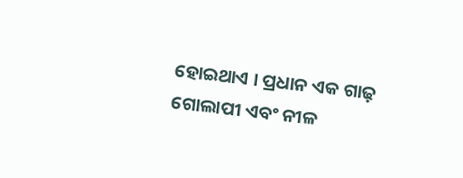ହୋଇଥାଏ । ପ୍ରଧାନ ଏକ ଗାଢ଼ ଗୋଲାପୀ ଏବଂ ନୀଳ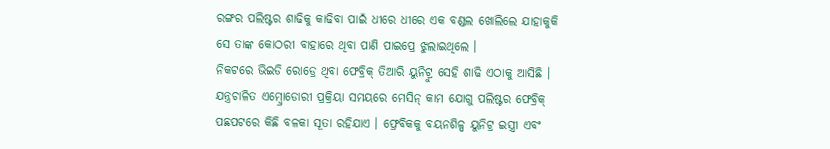ରଙ୍ଗର ପଲିଷ୍ଟର ଶାଢିକୁ କାଢିବା ପାଇଁ ଧୀରେ ଧୀରେ ଏକ ବଣ୍ଡଲ ଖୋଲିଲେ ଯାହାକୁକି ସେ ତାଙ୍କ କୋଠରୀ ବାହାରେ ଥିବା ପାଣି ପାଇପ୍ରେ ଝୁଲାଇଥିଲେ ।
ନିକଟରେ ଭିଇଡି ରୋଡ୍ରେ ଥିବା ଫେବ୍ରିକ୍ ତିଆରି ୟୁନିଟ୍ରୁ ସେହି ଶାଢି ଏଠାକୁ ଆସିଛି । ଯନ୍ତ୍ରଚାଳିତ ଏମ୍ବ୍ରୋଡୋରୀ ପ୍ରକ୍ରିୟା ସମୟରେ ମେସିନ୍ କାମ ଯୋଗୁ ପଲିଷ୍ଟର ଫେବ୍ରିକ୍ ପଛପଟରେ କିଛି ବଳକା ସୂତା ରହିଯାଏ । ଫ୍ରେବିକକୁ ବୟନଶିଳ୍ପ ୟୁନିଟ୍ର ଇସ୍ତ୍ରୀ ଏବଂ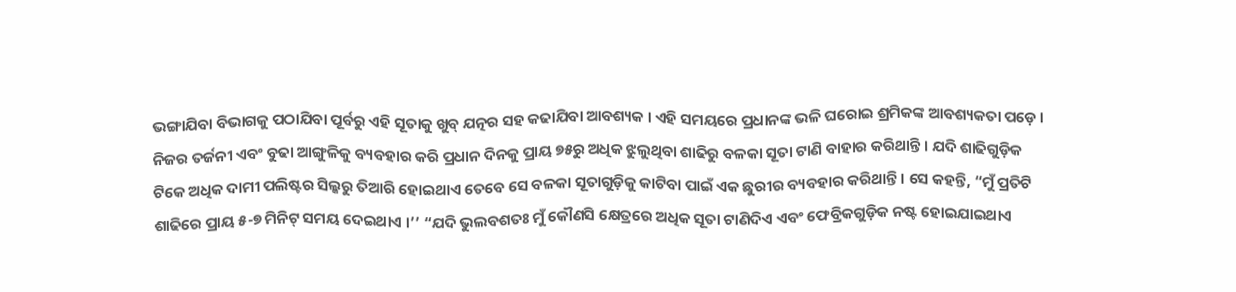ଭଙ୍ଗାଯିବା ବିଭାଗକୁ ପଠାଯିବା ପୂର୍ବରୁ ଏହି ସୂତାକୁ ଖୁବ୍ ଯତ୍ନର ସହ କଢାଯିବା ଆବଶ୍ୟକ । ଏହି ସମୟରେ ପ୍ରଧାନଙ୍କ ଭଳି ଘରୋଇ ଶ୍ରମିକଙ୍କ ଆବଶ୍ୟକତା ପଡ଼େ ।
ନିଜର ତର୍ଜନୀ ଏବଂ ବୁଢା ଆଙ୍ଗୁଳିକୁ ବ୍ୟବହାର କରି ପ୍ରଧାନ ଦିନକୁ ପ୍ରାୟ ୭୫ରୁ ଅଧିକ ଝୁଲୁଥିବା ଶାଢିରୁ ବଳକା ସୂତା ଟାଣି ବାହାର କରିଥାନ୍ତି । ଯଦି ଶାଢିଗୁଡ଼ିକ ଟିକେ ଅଧିକ ଦାମୀ ପଲିଷ୍ଟର ସିଲ୍କରୁ ତିଆରି ହୋଇଥାଏ ତେବେ ସେ ବଳକା ସୂତାଗୁଡ଼ିକୁ କାଟିବା ପାଇଁ ଏକ ଛୁରୀର ବ୍ୟବହାର କରିଥାନ୍ତି । ସେ କହନ୍ତି, “ମୁଁ ପ୍ରତିଟି ଶାଢିରେ ପ୍ରାୟ ୫-୭ ମିନିଟ୍ ସମୟ ଦେଇଥାଏ ।’’ “ଯଦି ଭୁଲବଶତଃ ମୁଁ କୌଣସି କ୍ଷେତ୍ରରେ ଅଧିକ ସୂତା ଟାଣିଦିଏ ଏବଂ ଫେବ୍ରିକଗୁଡ଼ିକ ନଷ୍ଟ ହୋଇଯାଇଥାଏ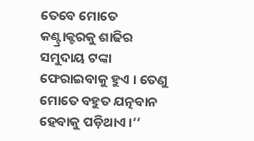ତେବେ ମୋତେ କଣ୍ଟ୍ରାକ୍ଟରକୁ ଶାଢିର ସମୁଦାୟ ଟଙ୍କା ଫେରାଇବାକୁ ହୁଏ । ତେଣୁ ମୋତେ ବହୁତ ଯତ୍ନବାନ ହେବାକୁ ପଡ଼ିଥାଏ ।’’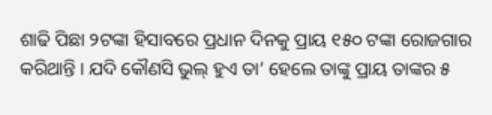ଶାଢି ପିଛା ୨ଟଙ୍କା ହିସାବରେ ପ୍ରଧାନ ଦିନକୁ ପ୍ରାୟ ୧୫୦ ଟଙ୍କା ରୋଜଗାର କରିଥାନ୍ତି । ଯଦି କୌଣସି ଭୁଲ୍ ହୁଏ ତା’ ହେଲେ ତାଙ୍କୁ ପ୍ରାୟ ତାଙ୍କର ୫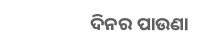ଦିନର ପାଉଣା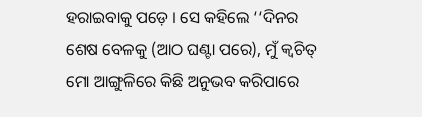ହରାଇବାକୁ ପଡ଼େ । ସେ କହିଲେ ‘‘ଦିନର ଶେଷ ବେଳକୁ (ଆଠ ଘଣ୍ଟା ପରେ), ମୁଁ କ୍ୱଚିତ୍ ମୋ ଆଙ୍ଗୁଳିରେ କିଛି ଅନୁଭବ କରିପାରେ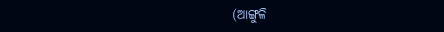(ଆଙ୍ଗୁଳି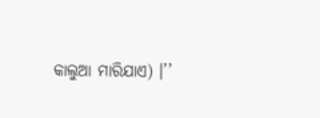କାଲୁଆ ମାରିଯାଏ) ।’’